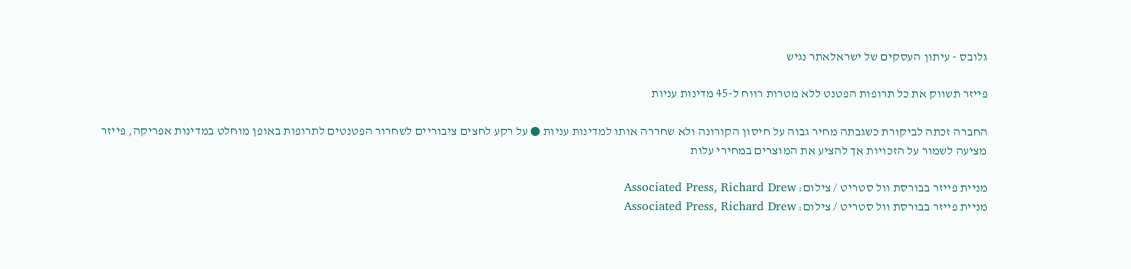גלובס - עיתון העסקים של ישראלאתר נגיש

פייזר תשווק את כל תרופות הפטנט ללא מטרות רווח ל-45 מדינות עניות

החברה זכתה לביקורת כשגבתה מחיר גבוה על חיסון הקורונה ולא שחררה אותו למדינות עניות ● על רקע לחצים ציבוריים לשחרור הפטנטים לתרופות באופן מוחלט במדינות אפריקה, פייזר מציעה לשמור על הזכויות אך להציע את המוצרים במחירי עלות

מניית פייזר בבורסת וול סטריט / צילום: Associated Press, Richard Drew
מניית פייזר בבורסת וול סטריט / צילום: Associated Press, Richard Drew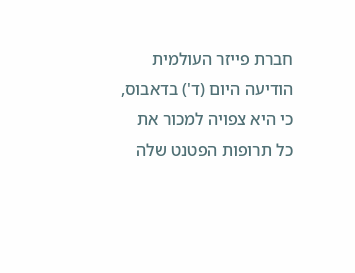חברת פייזר העולמית הודיעה היום (ד') בדאבוס, כי היא צפויה למכור את כל תרופות הפטנט שלה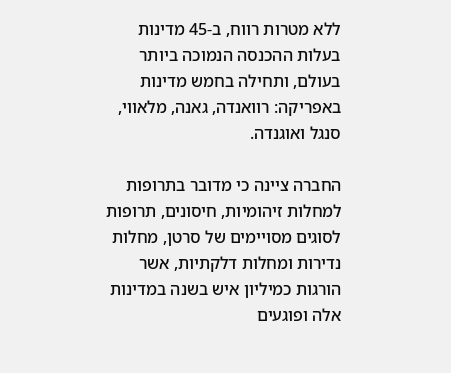ללא מטרות רווח, ב-45 מדינות בעלות ההכנסה הנמוכה ביותר בעולם, ותחילה בחמש מדינות באפריקה: רוואנדה, גאנה, מלאווי, סנגל ואוגנדה.

החברה ציינה כי מדובר בתרופות למחלות זיהומיות, חיסונים, תרופות לסוגים מסויימים של סרטן, מחלות נדירות ומחלות דלקתיות, אשר הורגות כמיליון איש בשנה במדינות אלה ופוגעים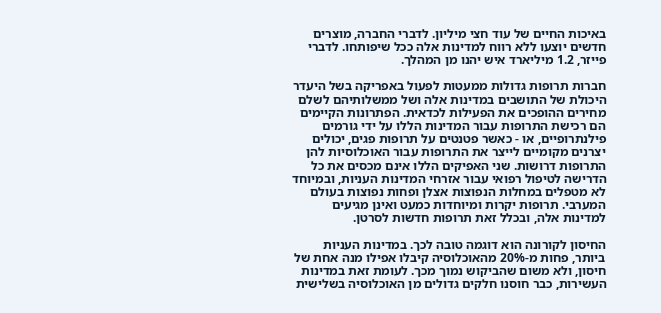באיכות החיים של עוד חצי מיליון. לדברי החברה, מוצרים חדשים יוצעו ללא רווח למדינות אלה ככל שיפותחו. לדברי פייזר, 1.2 מיליארד איש יהנו מן המהלך.

חברות תרופות גדולות ממעטות לפעול באפריקה בשל היעדר היכולת של התושבים במדינות אלה ושל ממשלותיהם לשלם מחירים ההופכים את הפעילות לכדאית. הפתרונות הקיימים הם רכישת התרופות עבור המדינות הללו על ידי גורמים פילנתרופיים, או - כאשר פטנטים על תרופות פגים, יכולים יצרנים מקומיים לייצר את התרופות עבור האוכלוסיות להן התרופות דרושות. שני האפיקים הללו אינם מכסים את כל הדרישה לטיפול רפואי עבור אזרחי המדינות העניות, ובמיוחד לא מטפלים במחלות הנפוצות אצלן ופחות נפוצות בעולם המערבי. תרופות יקרות ומיוחדות כמעט ואינן מגיעים למדינות אלה, ובכלל זאת תרופות חדשות לסרטן.

החיסון לקורונה הוא דוגמה טובה לכך. במדינות העניות ביותר, פחות מ-20% מהאוכלוסיה קיבלו אפילו מנה אחת של חיסון, ולא משום שהביקוש נמוך מכך. לעומת זאת במדינות העשירות, כבר חוסנו חלקים גדולים מן האוכלוסיה בשלישית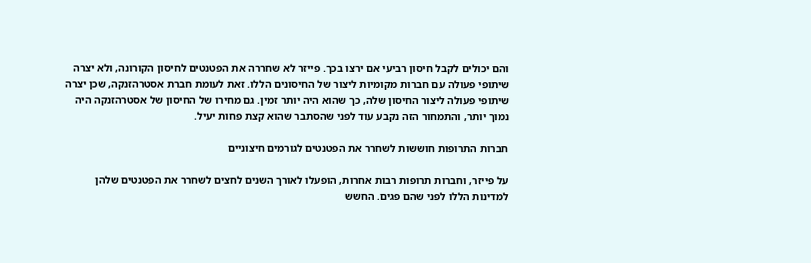והם יכולים לקבל חיסון רביעי אם ירצו בכך. פייזר לא שחררה את הפטנטים לחיסון הקורונה, ולא יצרה שיתופי פעולה עם חברות מקומיות ליצור של החיסונים הללו. זאת לעומת חברת אסטרהזנקה, שכן יצרה שיתופי פעולה ליצור החיסון שלה, כך שהוא היה יותר זמין. גם מחירו של החיסון של אסטרהזנקה היה נמוך יותר, והתמחור הזה נקבע עוד לפני שהסתבר שהוא קצת פחות יעיל.

חברות התרופות חוששות לשחרר את הפטנטים לגורמים חיצוניים

על פייזר, וחברות תרופות רבות אחרות, הופעלו לאורך השנים לחצים לשחרר את הפטנטים שלהן למדינות הללו לפני שהם פגים. החשש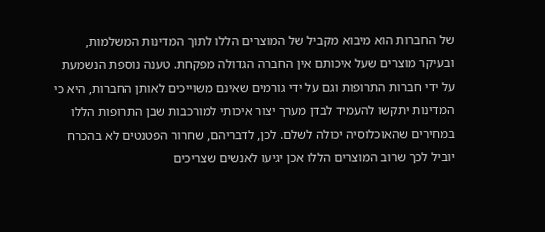של החברות הוא מיבוא מקביל של המוצרים הללו לתוך המדינות המשלמות, ובעיקר מוצרים שעל איכותם אין החברה הגדולה מפקחת. טענה נוספת הנשמעת על ידי חברות התרופות וגם על ידי גורמים שאינם משוייכים לאותן החברות, היא כי המדינות יתקשו להעמיד לבדן מערך יצור איכותי למורכבות שבן התרופות הללו במחירים שהאוכלוסיה יכולה לשלם. לכן, לדבריהם, שחרור הפטנטים לא בהכרח יוביל לכך שרוב המוצרים הללו אכן יגיעו לאנשים שצריכים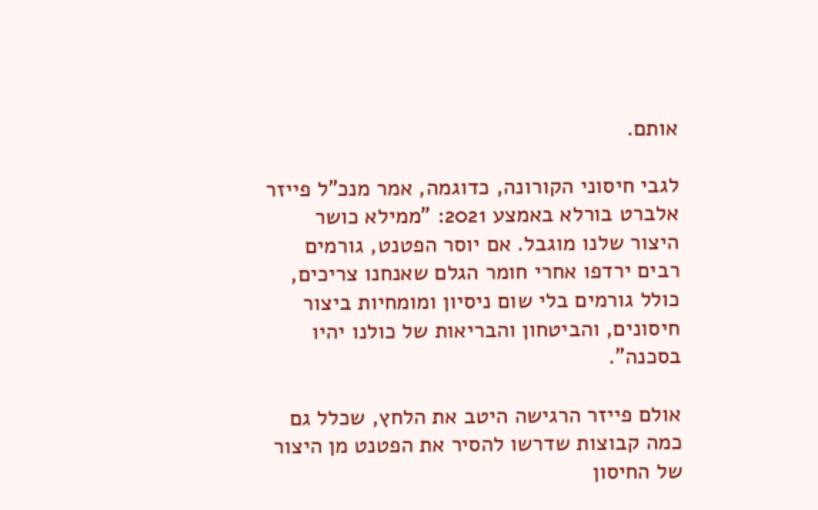אותם.

לגבי חיסוני הקורונה, כדוגמה, אמר מנכ"ל פייזר אלברט בורלא באמצע 2021: "ממילא כושר היצור שלנו מוגבל. אם יוסר הפטנט, גורמים רבים ירדפו אחרי חומר הגלם שאנחנו צריכים, כולל גורמים בלי שום ניסיון ומומחיות ביצור חיסונים, והביטחון והבריאות של כולנו יהיו בסכנה".

אולם פייזר הרגישה היטב את הלחץ, שכלל גם כמה קבוצות שדרשו להסיר את הפטנט מן היצור של החיסון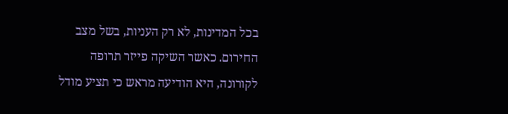בכל המדינות, לא רק העניות, בשל מצב החירום. כאשר השיקה פייזר תרופה לקורונה, היא הודיעה מראש כי תציע מודל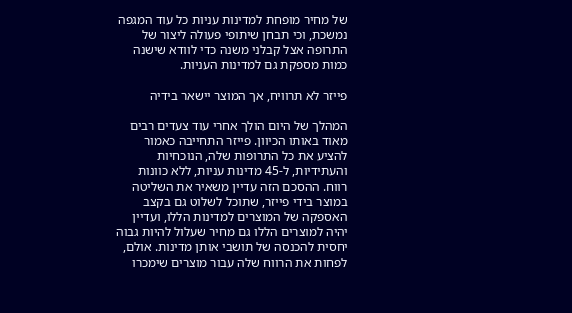של מחיר מופחת למדינות עניות כל עוד המגפה נמשכת, וכי תבחן שיתופי פעולה ליצור של התרופה אצל קבלני משנה כדי לוודא שישנה כמות מספקת גם למדינות העניות.

פייזר לא תרוויח, אך המוצר יישאר בידיה

המהלך של היום הולך אחרי עוד צעדים רבים מאוד באותו הכיוון. פייזר התחייבה כאמור להציע את כל התרופות שלה, הנוכחיות והעתידיות, ל-45 מדינות עניות, ללא כוונות רווח. ההסכם הזה עדיין משאיר את השליטה במוצר בידי פייזר, שתוכל לשלוט גם בקצב האספקה של המוצרים למדינות הללו, ועדיין יהיה למוצרים הללו גם מחיר שעלול להיות גבוה יחסית להכנסה של תושבי אותן מדינות. אולם, לפחות את הרווח שלה עבור מוצרים שימכרו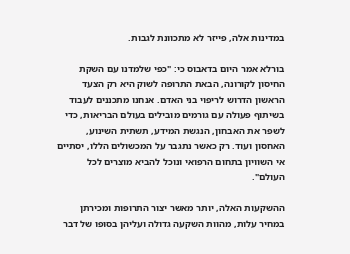במדינות אלה, פייזר לא מתכוונת לגבות.

בורלא אמר היום בדאבוס כי: "כפי שלמדנו עם השקת החיסון לקורונה, הבאת התרופה לשוק היא רק הצעד הראשון הדרוש לריפוי בני האדם. אנחנו מתכננים לעבוד בשיתוף פעולה עם גורמים מובילים בעולם הבריאות, כדי לשפר את האבחון, הנגשת המידע, תשתית השינוע, האחסון ועוד. רק כאשר נתגבר על המכשולים הללו, יסתיים אי השוויון בתחום הרפואי ונוכל להביא מוצרים לכל העולם".

ההשקעות האלה, יותר מאשר יצור התרופות ומכירתן במחיר עלות, מהוות השקעה גדולה ועליהן בסופו של דבר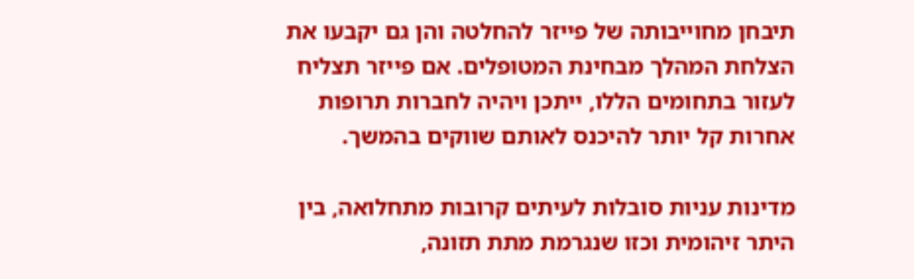תיבחן מחוייבותה של פייזר להחלטה והן גם יקבעו את הצלחת המהלך מבחינת המטופלים. אם פייזר תצליח לעזור בתחומים הללו, ייתכן ויהיה לחברות תרופות אחרות קל יותר להיכנס לאותם שווקים בהמשך.

מדינות עניות סובלות לעיתים קרובות מתחלואה, בין היתר זיהומית וכזו שנגרמת מתת תזונה,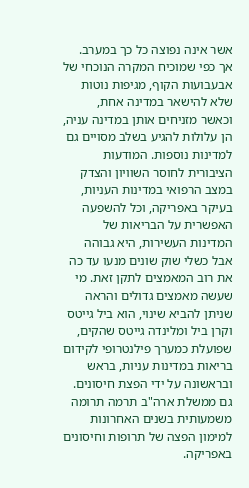אשר אינה נפוצה כל כך במערב. אך כפי שמוכיח המקרה הנוכחי של אבעבועות הקוף, מגיפות נוטות שלא להישאר במדינה אחת, וכאשר מזניחים אותן במדינה עניה, הן עלולות להגיע בשלב מסויים גם למדינות נוספות. המודעות הציבורית לחוסר השוויון והצדק במצב הרפואי במדינות העניות, בעיקר באפריקה, וכל להשפעה האפשרית על הבריאות של המדינות העשירות, היא גבוהה אבל כשלי שוק שונים מנעו עד כה את רוב המאמצים לתקן זאת. מי שעשה מאמצים גדולים והראה שניתן להביא שינוי, הוא ביל גייטס וקרן ביל ומלינדה גייטס שהקים, שפועלת כמערך פילנטרופי לקידום בריאות במדינות עניות, בראש ובראשונה על ידי הפצת חיסונים. גם ממשלת ארה"ב תרמה תרומה משמעותית בשנים האחרונות למימון הפצה של תרופות וחיסונים באפריקה.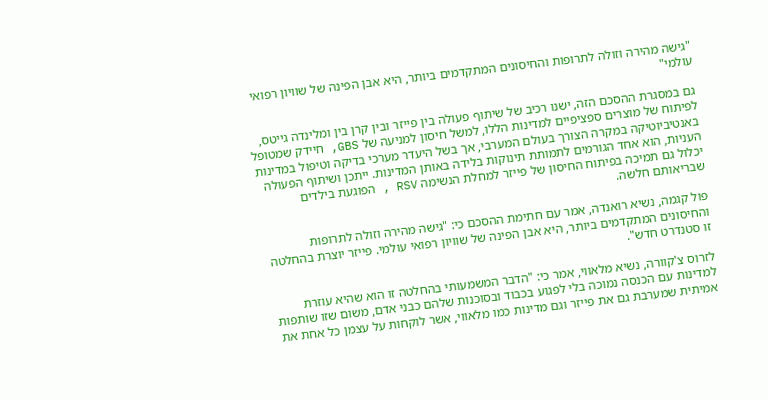"גישה מהירה וזולה לתרופות והחיסונים המתקדמים ביותר, היא אבן הפינה של שוויון רפואי עולמי"

גם במסגרת ההסכם הזה, ישנו רכיב של שיתוף פעולה בין פייזר ובין קרן בין ומלינדה גייטס, לפיתוח של מוצרים ספציפיים למדינות הללו, למשל חיסון למניעה של GBS, חיידק שמטופל באנטיביוטיקה במקרה הצורך בעולם המערבי, אך בשל היעדר מערכי בדיקה וטיפול במדינות העניות, הוא אחד הגורמים לתמותת תינוקות בלידה באותן המדינות. ייתכן ושיתוף הפעולה יכלול גם תמיכה בפיתוח החיסון של פייזר למחלת הנשימה RSV , הפוגעת בילדים שבריאותם חלשה.

פול קגמה, נשיא רואנדה, אמר עם חתימת ההסכם כי: "גישה מהירה וזולה לתרופות והחיסונים המתקדמים ביותר, היא אבן הפינה של שוויון רפואי עולמי. פייזר יוצרת בהחלטה זו סטנדרט חדש".

לזרוס צ'קוורה, נשיא מלאווי, אמר כי: "הדבר המשמעותי בהחלטה זו הוא שהיא עוזרת למדינות עם הכנסה נמוכה בלי לפגוע בכבוד ובסוכנות שלהם כבני אדם, משום שזו שותפות אמיתית שמערבת גם את פייזר וגם מדינות כמו מלאווי, אשר לוקחות על עצמן כל אחת את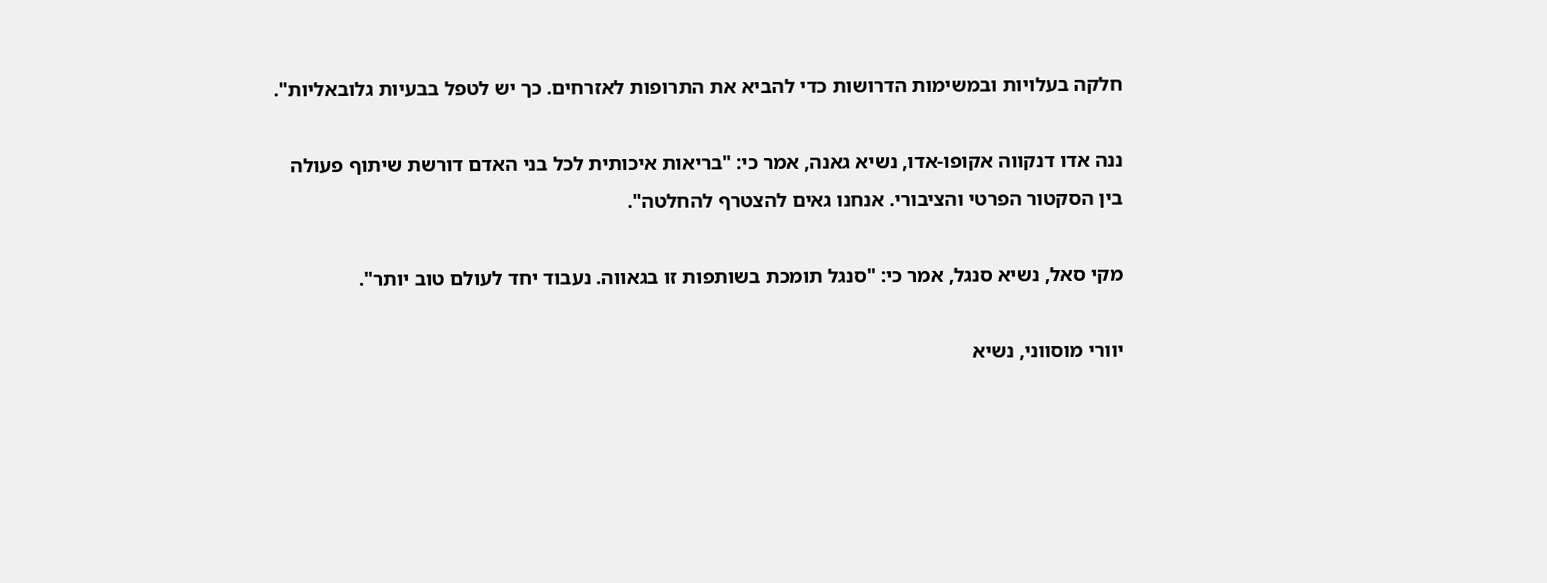חלקה בעלויות ובמשימות הדרושות כדי להביא את התרופות לאזרחים. כך יש לטפל בבעיות גלובאליות".

ננה אדו דנקווה אקופו-אדו, נשיא גאנה, אמר כי: "בריאות איכותית לכל בני האדם דורשת שיתוף פעולה בין הסקטור הפרטי והציבורי. אנחנו גאים להצטרף להחלטה".

מקי סאל, נשיא סנגל, אמר כי: "סנגל תומכת בשותפות זו בגאווה. נעבוד יחד לעולם טוב יותר".

יוורי מוסווני, נשיא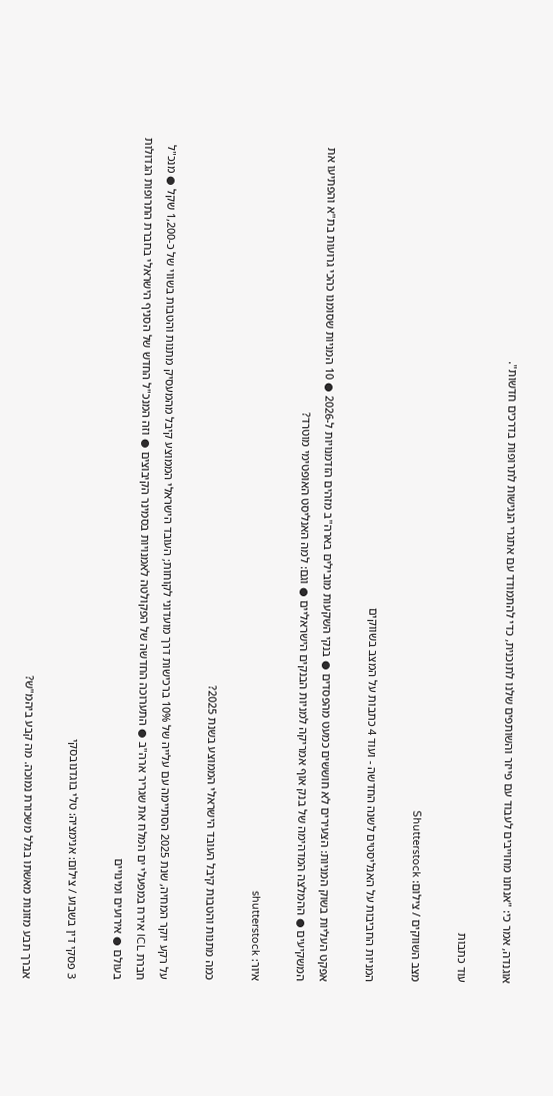אוגנדה, אמר כי: "אנחנו מחוייבים לעבוד עם פייזר והשותפים שלנו לתוכנית, כדי להתמודד עם אתגרי הנגישות לתרופות בדרכים חדשות".

עוד כתבות

מצב השווקים / צילום: Shutterstock

המניות החביבות על האנליסטים לשנה החדשה - ועוד 4 כתבות על המצב בשווקים

אפקט העליות בשוק המניות: הצעירים לא חוששים כמעט מהפסדים ● בנקי השקעות מובילים בארה"ב מזהים הזדמנויות ל-2026 ● 10 המניות שסומנו כהכי גרועות בת"א והפתיעו את המשקיעים ● ההמלצה המדהימה של בנק אוף אמריקה למניות הבנקים הישראליים ● וגם: למה האנליסט האופטימי מוטרד?

איור: shutterstock

כמה מתנות והטבות קיבל העובד הישראלי הממוצע בשנת 2025?

על רקע יוקר המחיה, שנת 2025 הסתיימה עם עלייה של 10% ברכישות דרך מועדוני לקוחות; העובד הישראלי הממוצע קיבל מהמעסיק מתנות והטבות בשווי של כ-1,200 שקל ● מנכ"ל חברת ICL אירח במפעלי ים המלח את שגריר ארה"ב ● התערוכה החדשה של הפקולטה לאמנויות בסמינר הקיבוצים ● וזה המנכ"ל החדש של הסניף הישראלי בחברת התרופות הגדולות בעולם ● אירועים ומינויים

3 פסקי דין בשבוע / צילום: אנימציה: טלי בוגדנובסקי

אברך תבע מזונות מאשתו בגלל משכורת נמוכה. מה קבע ביהמ"ש?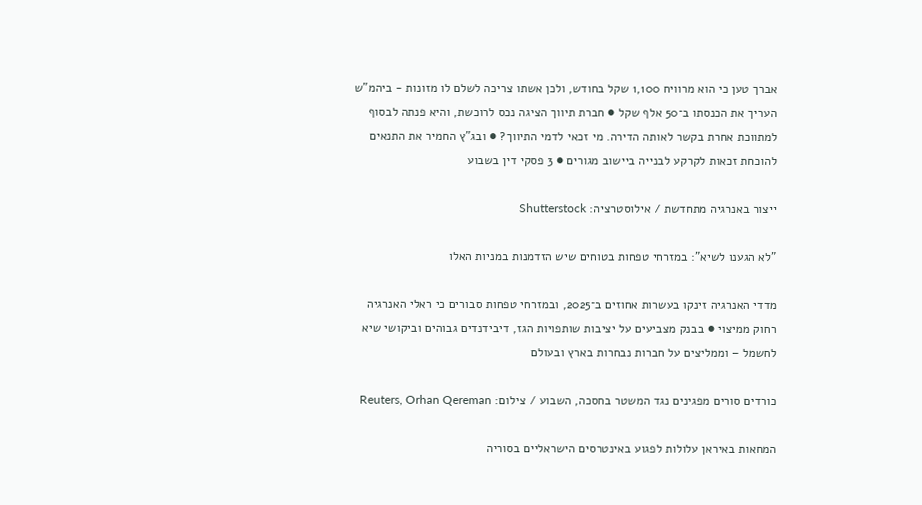אברך טען כי הוא מרוויח 1,100 שקל בחודש, ולכן אשתו צריכה לשלם לו מזונות - ביהמ"ש העריך את הכנסתו ב־50 אלף שקל ● חברת תיווך הציגה נכס לרוכשת, והיא פנתה לבסוף למתווכת אחרת בקשר לאותה הדירה. מי זכאי לדמי התיווך? ● ובג"ץ החמיר את התנאים להוכחת זכאות לקרקע לבנייה ביישוב מגורים ● 3 פסקי דין בשבוע

ייצור באנרגיה מתחדשת / אילוסטרציה: Shutterstock

"לא הגענו לשיא": במזרחי טפחות בטוחים שיש הזדמנות במניות האלו

מדדי האנרגיה זינקו בעשרות אחוזים ב־2025, ובמזרחי טפחות סבורים כי ראלי האנרגיה רחוק ממיצוי ● בבנק מצביעים על יציבות שותפויות הגז, דיבידנדים גבוהים וביקושי שיא לחשמל – וממליצים על חברות נבחרות בארץ ובעולם

כורדים סורים מפגינים נגד המשטר בחסכה, השבוע / צילום: Reuters, Orhan Qereman

המחאות באיראן עלולות לפגוע באינטרסים הישראליים בסוריה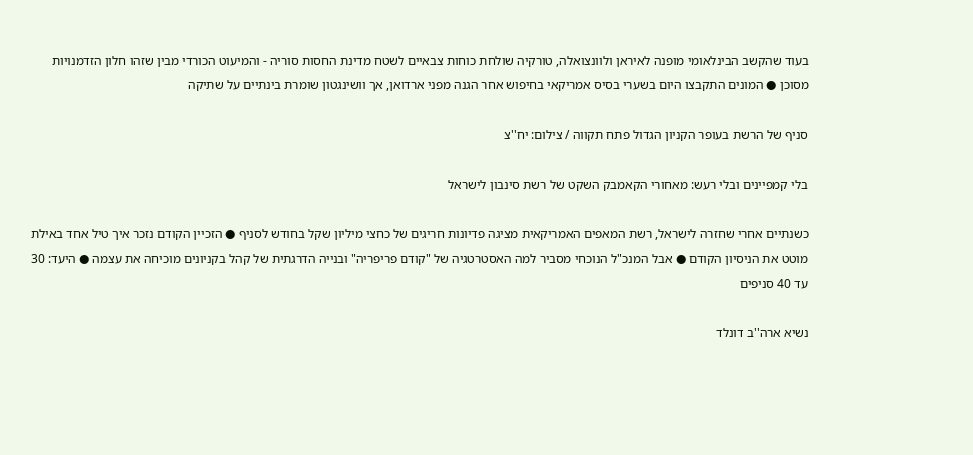בעוד שהקשב הבינלאומי מופנה לאיראן ולוונצואלה, טורקיה שולחת כוחות צבאיים לשטח מדינת החסות סוריה - והמיעוט הכורדי מבין שזהו חלון הזדמנויות מסוכן ● המונים התקבצו היום בשערי בסיס אמריקאי בחיפוש אחר הגנה מפני ארדואן, אך וושינגטון שומרת בינתיים על שתיקה

סניף של הרשת בעופר הקניון הגדול פתח תקווה / צילום: יח''צ

בלי קמפיינים ובלי רעש: מאחורי הקאמבק השקט של רשת סינבון לישראל

כשנתיים אחרי שחזרה לישראל, רשת המאפים האמריקאית מציגה פדיונות חריגים של כחצי מיליון שקל בחודש לסניף ● הזכיין הקודם נזכר איך טיל אחד באילת מוטט את הניסיון הקודם ● אבל המנכ"ל הנוכחי מסביר למה האסטרטגיה של "קודם פריפריה" ובנייה הדרגתית של קהל בקניונים מוכיחה את עצמה ● היעד: 30 עד 40 סניפים

נשיא ארה''ב דונלד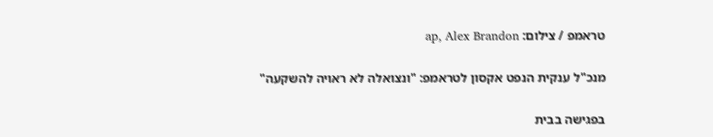טראמפ / צילום: ap, Alex Brandon

מנכ"ל ענקית הנפט אקסון לטראמפ: "ונצואלה לא ראויה להשקעה"

בפגישה בבית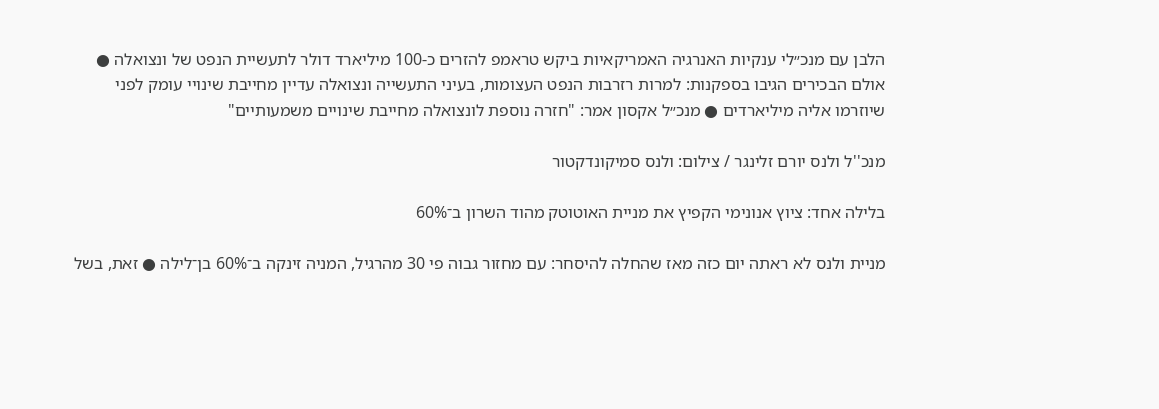הלבן עם מנכ״לי ענקיות האנרגיה האמריקאיות ביקש טראמפ להזרים כ-100 מיליארד דולר לתעשיית הנפט של ונצואלה ● אולם הבכירים הגיבו בספקנות: למרות רזרבות הנפט העצומות, בעיני התעשייה ונצואלה עדיין מחייבת שינויי עומק לפני שיוזרמו אליה מיליארדים ● מנכ״ל אקסון אמר: "חזרה נוספת לונצואלה מחייבת שינויים משמעותיים"

מנכ''ל ולנס יורם זלינגר / צילום: ולנס סמיקונדקטור

בלילה אחד: ציוץ אנונימי הקפיץ את מניית האוטוטק מהוד השרון ב־60%

מניית ולנס לא ראתה יום כזה מאז שהחלה להיסחר: עם מחזור גבוה פי 30 מהרגיל, המניה זינקה ב־60% בן־לילה ● זאת, בשל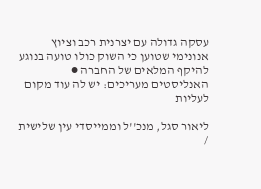עסקה גדולה עם יצרנית רכב וציוץ אנונימי שטוען כי השוק כולו טועה בנוגע להיקף המלאים של החברה ● האנליסטים מעריכים: יש לה עוד מקום לעליות

ליאור סגל, מנכ''ל וממייסדי עין שלישית /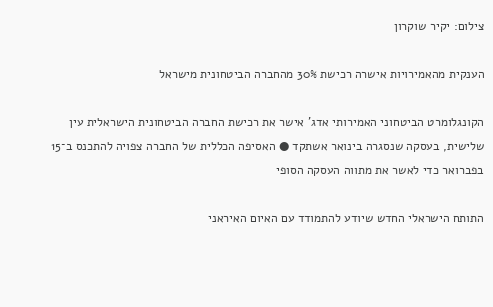צילום: יקיר שוקרון

הענקית מהאמירויות אישרה רכישת 30% מהחברה הביטחונית מישראל

הקונגלומרט הביטחוני האמירותי אדג' אישר את רכישת החברה הביטחונית הישראלית עין שלישית, בעסקה שנסגרה בינואר אשתקד ● האסיפה הכללית של החברה צפויה להתכנס ב־15 בפברואר כדי לאשר את מתווה העסקה הסופי

התותח הישראלי החדש שיודע להתמודד עם האיום האיראני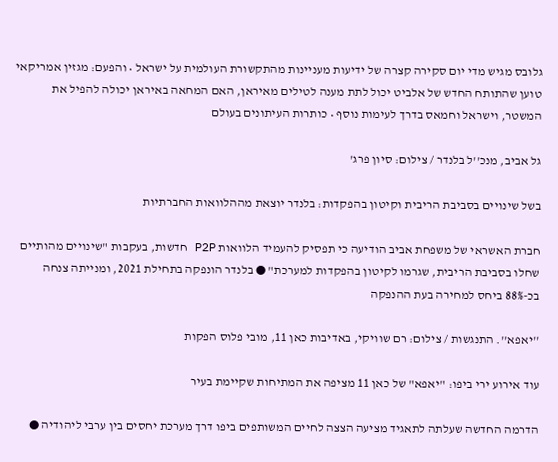גלובס מגיש מדי יום סקירה קצרה של ידיעות מעניינות מהתקשורת העולמית על ישראל • והפעם: מגזין אמריקאי טוען שהתותח החדש של אלביט יכול לתת מענה לטילים מאיראן, האם המחאה באיראן יכולה להפיל את המשטר, וישראל וחמאס בדרך לעימות נוסף • כותרות העיתונים בעולם

גל אביב, מנכ''ל בלנדר / צילום: סיון פרג'

בשל שינויים בסביבת הריבית וקיטון בהפקדות: בלנדר יוצאת מההלוואות החברתיות

חברת האשראי של משפחת אביב הודיעה כי תפסיק להעמיד הלוואות P2P חדשות, בעקבות "שינויים מהותיים שחלו בסביבת הריבית, שגרמו לקיטון בהפקדות למערכת" ● בלנדר הונפקה בתחילת 2021, ומנייתה צנחה בכ-88% ביחס למחירה בעת ההנפקה

''יאפא''. התנגשות / צילום: רם שוויקי, באדיבות כאן 11, מובי פלוס הפקות

עוד אירוע ירי ביפו: "יאפא" של כאן 11 מציפה את המתיחות שקיימת בעיר

הדרמה החדשה שעלתה לתאגיד מציעה הצצה לחיים המשותפים ביפו דרך מערכת יחסים בין ערבי ליהודיה ●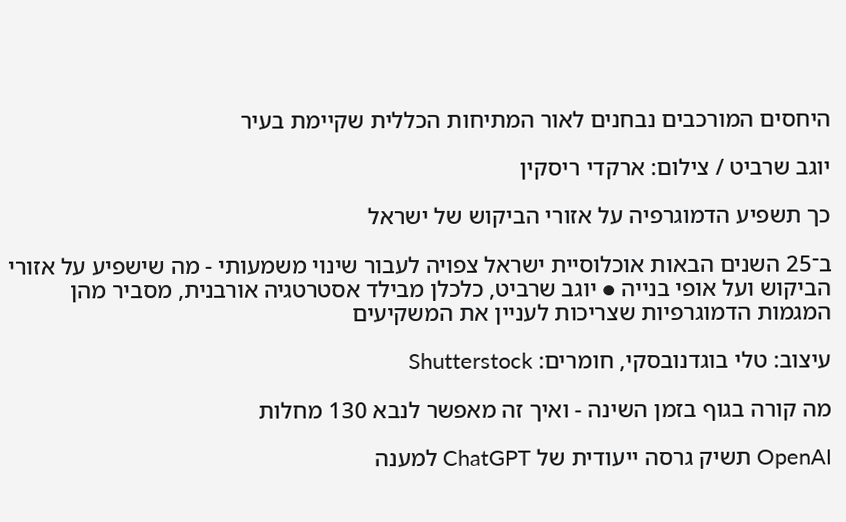היחסים המורכבים נבחנים לאור המתיחות הכללית שקיימת בעיר

יוגב שרביט / צילום: ארקדי ריסקין

כך תשפיע הדמוגרפיה על אזורי הביקוש של ישראל

ב־25 השנים הבאות אוכלוסיית ישראל צפויה לעבור שינוי משמעותי - מה שישפיע על אזורי הביקוש ועל אופי בנייה ● יוגב שרביט, כלכלן מבילד אסטרטגיה אורבנית, מסביר מהן המגמות הדמוגרפיות שצריכות לעניין את המשקיעים

עיצוב: טלי בוגדנובסקי, חומרים: Shutterstock

מה קורה בגוף בזמן השינה - ואיך זה מאפשר לנבא 130 מחלות

OpenAI תשיק גרסה ייעודית של ChatGPT למענה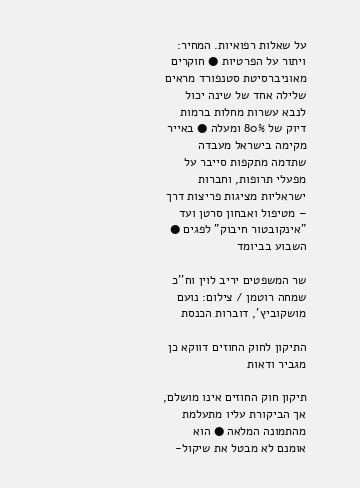על שאלות רפואיות. המחיר: ויתור על הפרטיות ● חוקרים מאוניברסיטת סטנפורד מראים שלילה אחד של שינה יכול לנבא עשרות מחלות ברמות דיוק של 80% ומעלה ● באייר מקימה בישראל מעבדה שתדמה מתקפות סייבר על מפעלי תרופות, וחברות ישראליות מציגות פריצות דרך – מטיפול ואבחון סרטן ועד "אינקובטור חיבוק" לפגים ● השבוע בביומד

שר המשפטים יריב לוין וח''כ שמחה רוטמן / צילום: נועם מושקוביץ', דוברות הכנסת

התיקון לחוק החוזים דווקא כן מגביר ודאות

תיקון חוק החוזים אינו מושלם, אך הביקורת עליו מתעלמת מהתמונה המלאה ● הוא אומנם לא מבטל את שיקול-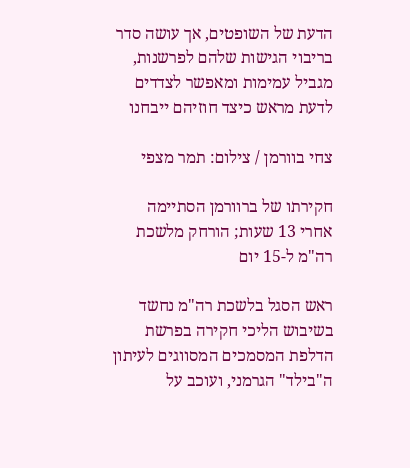הדעת של השופטים, אך עושה סדר בריבוי הגישות שלהם לפרשנות, מגביל עמימות ומאפשר לצדדים לדעת מראש כיצד חוזיהם ייבחנו

צחי בוורמן / צילום: תמר מצפי

חקירתו של ברוורמן הסתיימה אחרי 13 שעות; הורחק מלשכת רה"מ ל-15 יום

ראש הסגל בלשכת רה"מ נחשד בשיבוש הליכי חקירה בפרשת הדלפת המסמכים המסווגים לעיתון ה"בילד" הגרמני, ועוכב על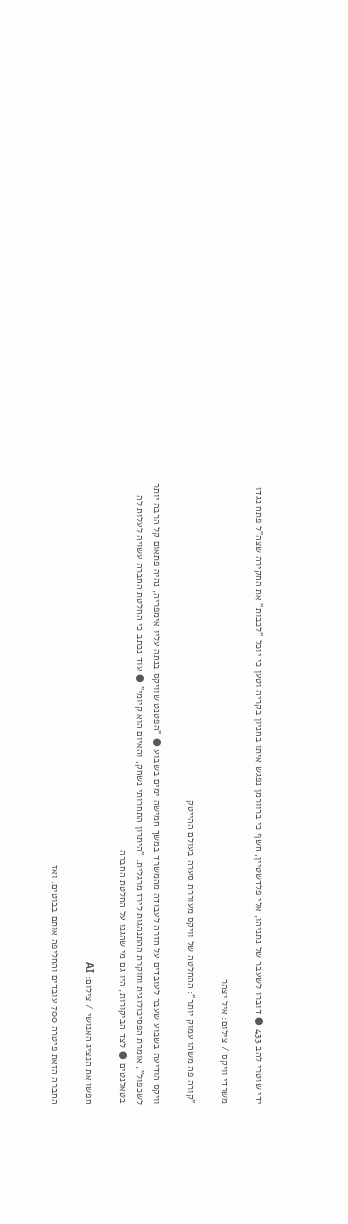ידי שוטרי להב 433 ● דוברו לשעבר של נתניהו, אלי פלדשטיין, חשף כי ברוורמן נפגש איתו בחניון בקריה וטען כי יוכל "לכבות" את החקירה שצה"ל פתח נגדו

משרדי וויקס / צילום: איל יצהר

"קורה פה משהו עמוק יותר": ההחלטה של וויקס מעוררת סערה בעולם ההייטק

וויקס הודיעה בשבוע שעבר לעובדים על חזרה לעבודה מהמשרד במשך חמישה ימים בשבוע ● "הפטנט שוויקס בנתה עליו אימפריה, נהיה פתאום קל הרבה יותר לשכפול", אומרת הפסיכולוגית וחוקרת ההתנהגות לירז מרגלית. "היתרון התחרותי נשחק, והאיום הוא קיומי" ● עוד נכתב כי החלטת החברה עשויה לעלות לה בטאלנטים ● לצד הביקורות, היו גם מי שהגנו על החלטת החברה

חפשו את הנציג האנושי / צילום: AI

החברה הזאת פיטרה 700 עובדים והחליפה אותם בבוטים. ואז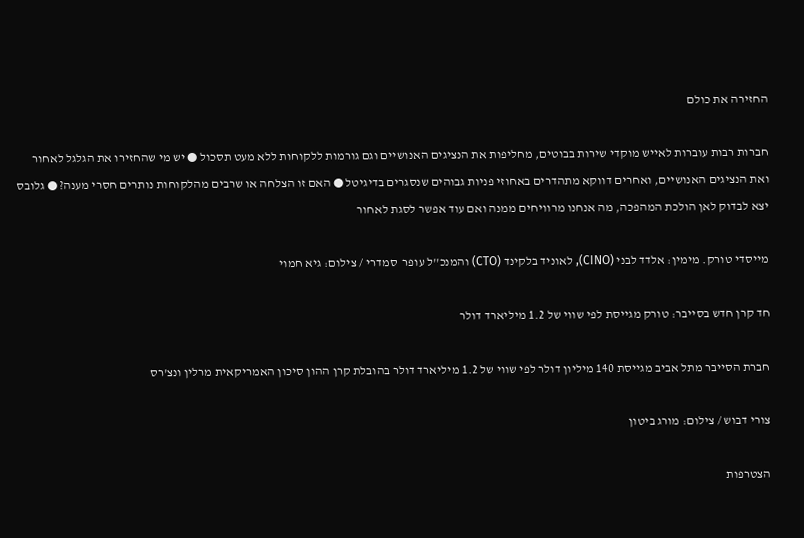החזירה את כולם

חברות רבות עוברות לאייש מוקדי שירות בבוטים, מחליפות את הנציגים האנושיים וגם גורמות ללקוחות ללא מעט תסכול ● יש מי שהחזירו את הגלגל לאחור ואת הנציגים האנושיים, ואחרים דווקא מתהדרים באחוזי פניות גבוהים שנסגרים בדיגיטל ● האם זו הצלחה או שרבים מהלקוחות נותרים חסרי מענה? ● גלובס יצא לבדוק לאן הולכת המהפכה, מה אנחנו מרוויחים ממנה ואם עוד אפשר לסגת לאחור

מייסדי טורק. מימין: אלדד לבני (CINO), לאוניד בלקינד (CTO) והמנכ''ל עופר  סמדרי / צילום: גיא חמוי

חד קרן חדש בסייבר: טורק מגייסת לפי שווי של 1.2 מיליארד דולר

חברת הסייבר מתל אביב מגייסת 140 מיליון דולר לפי שווי של 1.2 מיליארד דולר בהובלת קרן ההון סיכון האמריקאית מרלין ונצ'רס

צורי דבוש / צילום: מורג ביטון

הצטרפות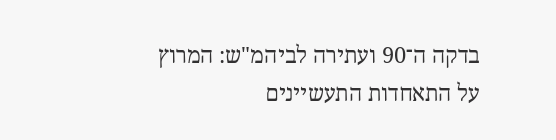בדקה ה־90 ועתירה לביהמ"ש: המרוץ על התאחדות התעשיינים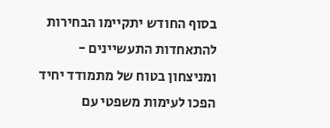בסוף החודש יתקיימו הבחירות להתאחדות התעשיינים - ומניצחון בטוח של מתמודד יחיד הפכו לעימות משפטי עם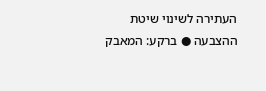העתירה לשינוי שיטת ההצבעה ● ברקע: המאבק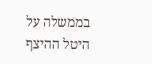בממשלה על היטל ההיצף